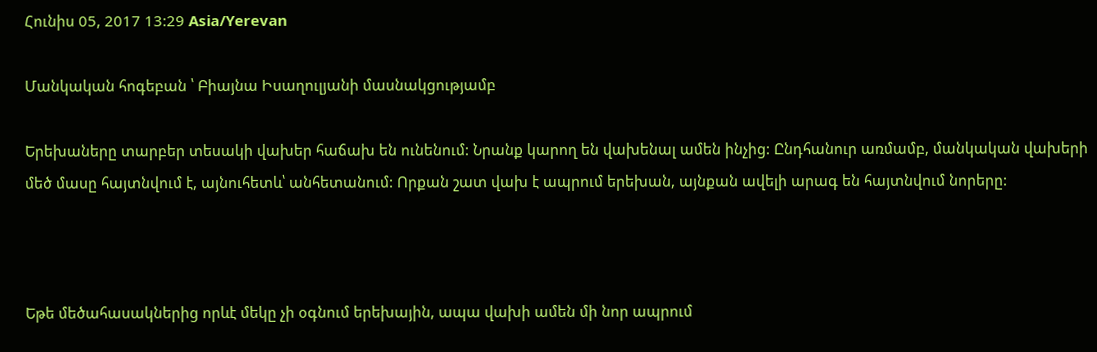Հունիս 05, 2017 13:29 Asia/Yerevan

Մանկական հոգեբան ՝ Բիայնա Իսաղուլյանի մասնակցությամբ

Երեխաները տարբեր տեսակի վախեր հաճախ են ունենում: Նրանք կարող են վախենալ ամեն ինչից: Ընդհանուր առմամբ, մանկական վախերի մեծ մասը հայտնվում է, այնուհետև՝ անհետանում: Որքան շատ վախ է ապրում երեխան, այնքան ավելի արագ են հայտնվում նորերը:



Եթե մեծահասակներից որևէ մեկը չի օգնում երեխային, ապա վախի ամեն մի նոր ապրում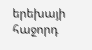երեխայի հաջորդ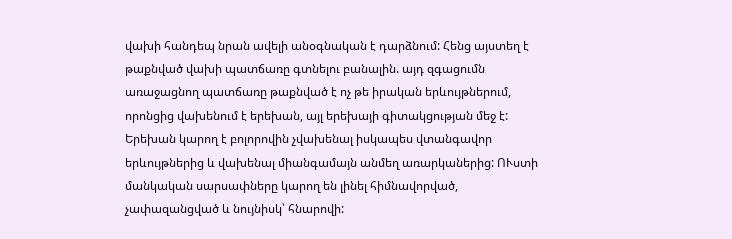վախի հանդեպ նրան ավելի անօգնական է դարձնում: Հենց այստեղ է թաքնված վախի պատճառը գտնելու բանալին. այդ զգացումն առաջացնող պատճառը թաքնված է ոչ թե իրական երևույթներում, որոնցից վախենում է երեխան, այլ երեխայի գիտակցության մեջ է: Երեխան կարող է բոլորովին չվախենալ իսկապես վտանգավոր երևույթներից և վախենալ միանգամայն անմեղ առարկաներից: ՈՒստի մանկական սարսափները կարող են լինել հիմնավորված, չափազանցված և նույնիսկ՝ հնարովի: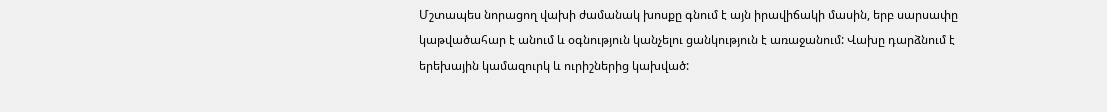Մշտապես նորացող վախի ժամանակ խոսքը գնում է այն իրավիճակի մասին, երբ սարսափը կաթվածահար է անում և օգնություն կանչելու ցանկություն է առաջանում: Վախը դարձնում է երեխային կամազուրկ և ուրիշներից կախված: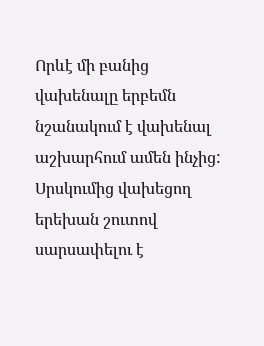Որևէ մի բանից վախենալը երբեմն նշանակում է վախենալ աշխարհում ամեն ինչից: Սրսկումից վախեցող երեխան շուտով սարսափելու է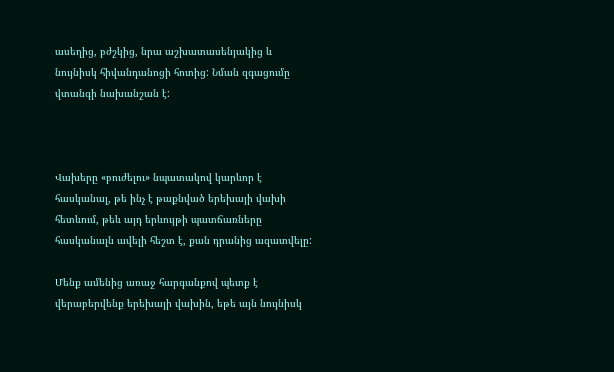ասեղից, բժշկից, նրա աշխատասենյակից և նույնիսկ հիվանդանոցի հոտից: Նման զգացումը վտանգի նախանշան է:



Վախերը «բուժելու» նպատակով կարևոր է հասկանալ, թե ինչ է թաքնված երեխայի վախի հետևում, թեև այդ երևույթի պատճառները հասկանալն ավելի հեշտ է, քան դրանից ազատվելը:

Մենք ամենից առաջ հարգանքով պետք է վերաբերվենք երեխայի վախին, եթե այն նույնիսկ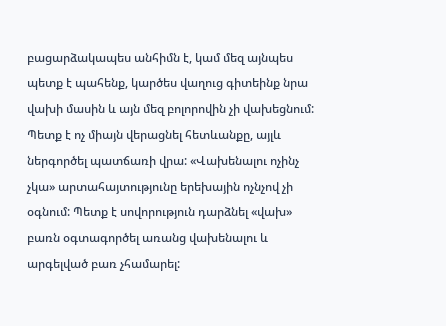բացարձակապես անհիմն է, կամ մեզ այնպես պետք է պահենք, կարծես վաղուց գիտեինք նրա վախի մասին և այն մեզ բոլորովին չի վախեցնում: Պետք է ոչ միայն վերացնել հետևանքը, այլև ներգործել պատճառի վրա: «Վախենալու ոչինչ չկա» արտահայտությունը երեխային ոչնչով չի օգնում: Պետք է սովորություն դարձնել «վախ» բառն օգտագործել առանց վախենալու և արգելված բառ չհամարել: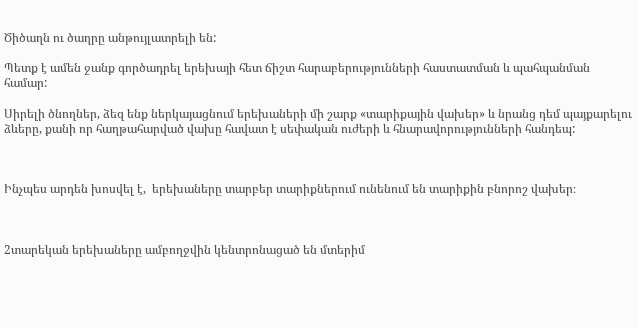Ծիծաղն ու ծաղրը անթույլատրելի են:

Պետք է ամեն ջանք գործադրել երեխայի հետ ճիշտ հարաբերությունների հաստատման և պահպանման համար:

Սիրելի ծնողներ, ձեզ ենք ներկայացնում երեխաների մի շարք «տարիքային վախեր» և նրանց դեմ պայքարելու ձևերը, քանի որ հաղթահարված վախը հավատ է սեփական ուժերի և հնարավորությունների հանդեպ:



Ինչպես արդեն խոսվել է,  երեխաները տարբեր տարիքներում ունենում են տարիքին բնորոշ վախեր։



2տարեկան երեխաները ամբողջվին կենտրոնացած են մտերիմ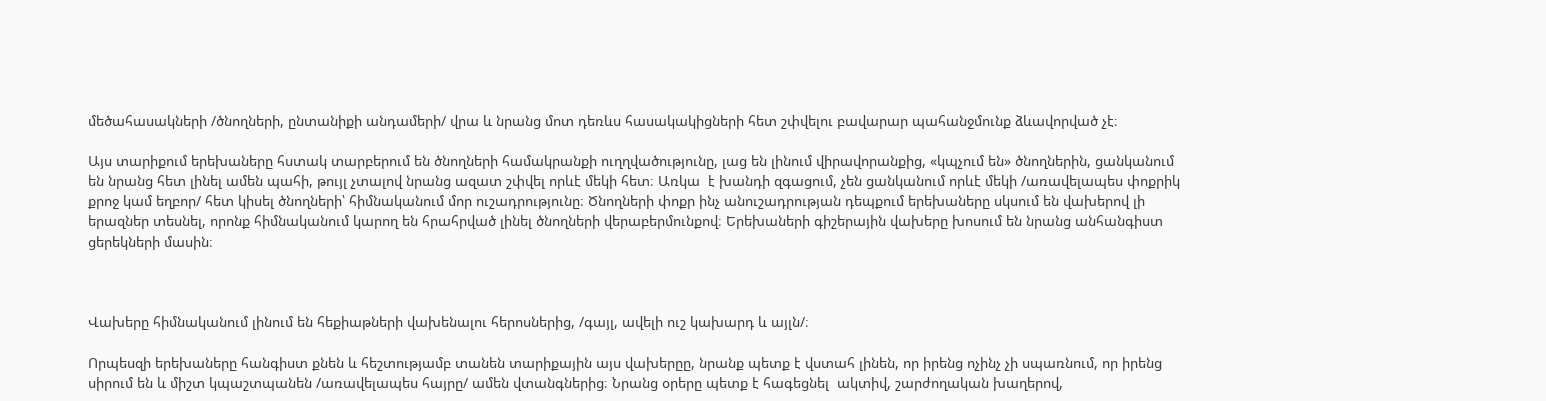մեծահասակների /ծնողների, ընտանիքի անդամերի/ վրա և նրանց մոտ դեռևս հասակակիցների հետ շփվելու բավարար պահանջմունք ձևավորված չէ։

Այս տարիքում երեխաները հստակ տարբերում են ծնողների համակրանքի ուղղվածությունը, լաց են լինում վիրավորանքից, «կպչում են» ծնողներին, ցանկանում են նրանց հետ լինել ամեն պահի, թույլ չտալով նրանց ազատ շփվել որևէ մեկի հետ։ Առկա  է խանդի զգացում, չեն ցանկանում որևէ մեկի /առավելապես փոքրիկ քրոջ կամ եղբոր/ հետ կիսել ծնողների՝ հիմնականում մոր ուշադրությունը։ Ծնողների փոքր ինչ անուշադրության դեպքում երեխաները սկսում են վախերով լի երազներ տեսնել, որոնք հիմնականում կարող են հրահրված լինել ծնողների վերաբերմունքով։ Երեխաների գիշերային վախերը խոսում են նրանց անհանգիստ ցերեկների մասին։



Վախերը հիմնականում լինում են հեքիաթների վախենալու հերոսներից, /գայլ, ավելի ուշ կախարդ և այլն/։

Որպեսզի երեխաները հանգիստ քնեն և հեշտությամբ տանեն տարիքային այս վախերըը, նրանք պետք է վստահ լինեն, որ իրենց ոչինչ չի սպառնում, որ իրենց սիրում են և միշտ կպաշտպանեն /առավելապես հայրը/ ամեն վտանգներից։ Նրանց օրերը պետք է հագեցնել  ակտիվ, շարժողական խաղերով,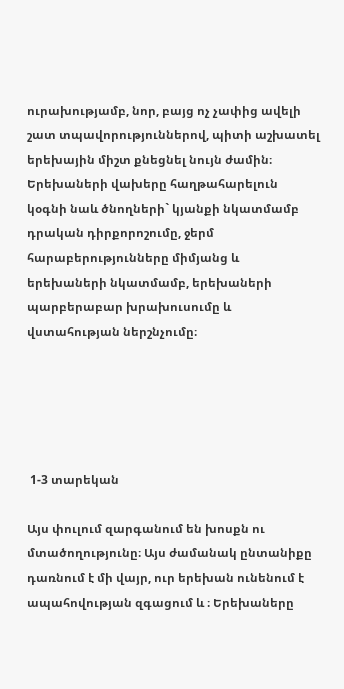ուրախությամբ, նոր, բայց ոչ չափից ավելի շատ տպավորություններով, պիտի աշխատել երեխային միշտ քնեցնել նույն ժամին։ Երեխաների վախերը հաղթահարելուն կօգնի նաև ծնողների` կյանքի նկատմամբ դրական դիրքորոշումը, ջերմ հարաբերությունները միմյանց և երեխաների նկատմամբ, երեխաների պարբերաբար խրախուսումը և վստահության ներշնչումը։





 1-3 տարեկան

Այս փուլում զարգանում են խոսքն ու մտածողությունը։ Այս ժամանակ ընտանիքը դառնում է մի վայր, ուր երեխան ունենում է ապահովության զգացում և ։ Երեխաները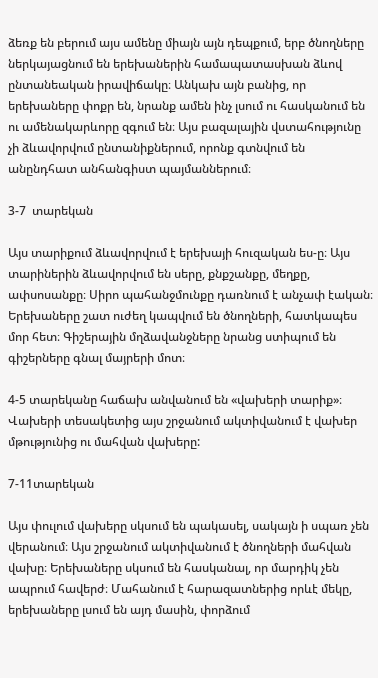ձեռք են բերում այս ամենը միայն այն դեպքում, երբ ծնողները ներկայացնում են երեխաներին համապատասխան ձևով ընտանեական իրավիճակը։ Անկախ այն բանից, որ երեխաները փոքր են, նրանք ամեն ինչ լսում ու հասկանում են ու ամենակարևորը զգում են։ Այս բազալային վստահությունը չի ձևավորվում ընտանիքներում, որոնք գտնվում են անընդհատ անհանգիստ պայմաններում։

3-7  տարեկան

Այս տարիքում ձևավորվում է երեխայի հուզական ես-ը։ Այս տարիներին ձևավորվում են սերը, քնքշանքը, մեղքը, ափսոսանքը։ Սիրո պահանջմունքը դառնում է անչափ էական։ Երեխաները շատ ուժեղ կապվում են ծնողների, հատկապես մոր հետ։ Գիշերային մղձավանջները նրանց ստիպում են գիշերները գնալ մայրերի մոտ։

4-5 տարեկանը հաճախ անվանում են «վախերի տարիք»։ Վախերի տեսակետից այս շրջանում ակտիվանում է վախեր մթությունից ու մահվան վախերը:

7-11տարեկան

Այս փուլում վախերը սկսում են պակասել, սակայն ի սպառ չեն վերանում։ Այս շրջանում ակտիվանում է ծնողների մահվան վախը։ Երեխաները սկսում են հասկանալ, որ մարդիկ չեն ապրում հավերժ։ Մահանում է հարազատներից որևէ մեկը, երեխաները լսում են այդ մասին, փորձում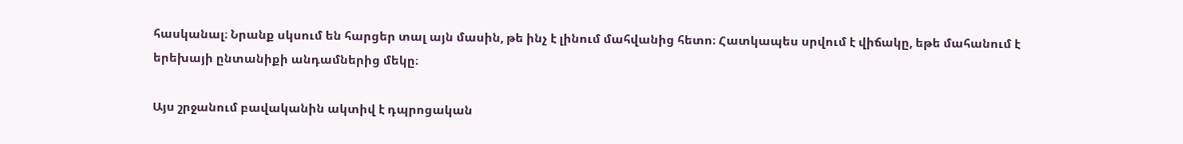հասկանալ։ Նրանք սկսում են հարցեր տալ այն մասին, թե ինչ է լինում մահվանից հետո։ Հատկապես սրվում է վիճակը, եթե մահանում է երեխայի ընտանիքի անդամներից մեկը։

Այս շրջանում բավականին ակտիվ է դպրոցական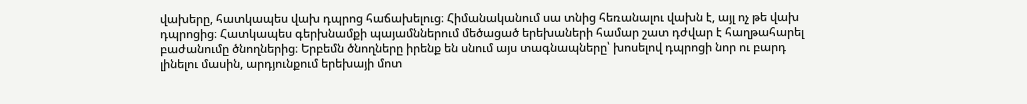վախերը, հատկապես վախ դպրոց հաճախելուց։ Հիմանականում սա տնից հեռանալու վախն է, այլ ոչ թե վախ դպրոցից։ Հատկապես գերխնամքի պայամններում մեծացած երեխաների համար շատ դժվար է հաղթահարել բաժանումը ծնողներից։ Երբեմն ծնողները իրենք են սնում այս տագնապները՝ խոսելով դպրոցի նոր ու բարդ լինելու մասին, արդյունքում երեխայի մոտ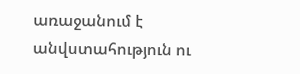առաջանում է անվստահություն ու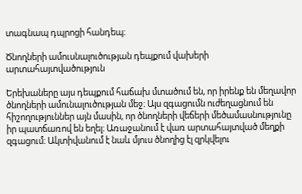տագնապ դպրոցի հանդեպ։

Ծնողների ամուսնալուծության դեպքում վախերի արտահայտվածություն

Երեխաները այս դեպքում հաճախ մտածում են, որ իրենք են մեղավոր ծնողների ամունալուծության մեջ։ Այս զգացումն ուժեղացնում են հիշողություններ այն մասին, որ ծնողների վեճերի մեծամասնությունը իր պատճառով են եղել։ Առաջանում է վառ արտահայտված մեղքի զգացում։ Ակտիվանում է նաև մյուս ծնողից էլ զրկվելու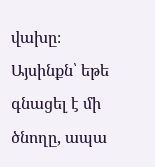վախը։ Այսինքն՝ եթե գնացել է մի ծնողը, ապա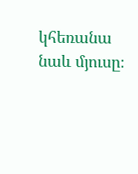կհեռանա նաև մյուսը։